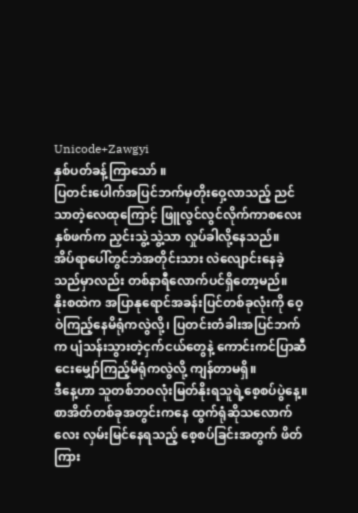Unicode+Zawgyi
နှစ်ပတ်ခန့်ကြာသော် ။
ပြတင်းပေါက်အပြင်ဘက်မှတိုးဝှေ့လာသည့် ညင်သာတဲ့လေထုကြောင့် ဖြူလွင်လွင်လိုက်ကာစလေးနှစ်ဖက်က ညှင်းသွဲ့သွဲ့သာ လှုပ်ခါလို့နေသည်။
အိပ်ရာပေါ်တွင်ဘဲအတိုင်းသား လဲလျောင်းနေခဲ့သည်မှာလည်း တစ်နာရီလောက်ပင်ရှိတော့မည်။
နိုးစထဲက အပြာနုရောင်အခန်းပြင်တစ်ခုလုံးကို ဝေ့ဝဲကြည့်နေမိရုံကလွဲလို့၊ ပြတင်းတံခါးအပြင်ဘက်က ပျံသန်းသွားတဲ့ငှက်ငယ်တွေနဲ့ ကောင်းကင်ပြာဆီ ငေးမျှော်ကြည့်မိရုံကလွဲလို့ ကျန်တာမရှိ။
ဒီနေ့ဟာ သူတစ်ဘဝလုံးမြတ်နိုးရသူရဲ့စေ့စပ်ပွဲနေ့။
စာအိတ်တစ်ခုအတွင်းကနေ ထွက်ရုံဆိုသလောက်လေး လှမ်းမြင်နေရသည့် စေ့စပ်ခြင်းအတွက် ဖိတ်ကြား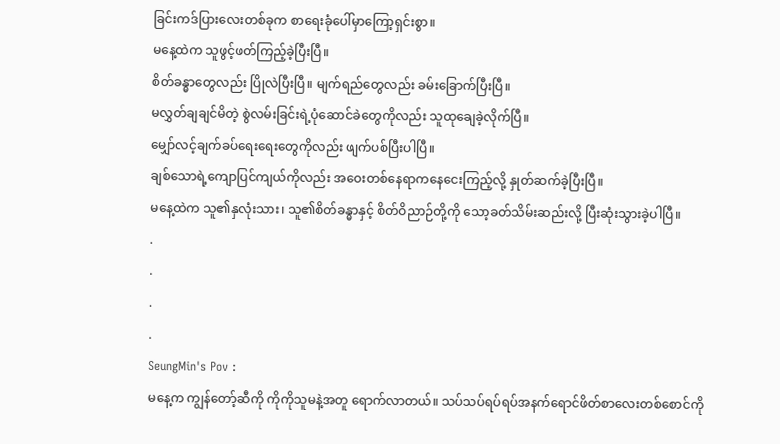ခြင်းကဒ်ပြားလေးတစ်ခုက စာရေးခုံပေါ်မှာကြော့ရှင်းစွာ။
မနေ့ထဲက သူဖွင့်ဖတ်ကြည့်ခဲ့ပြီးပြီ။
စိတ်ခန္ဓာတွေလည်း ပြိုလဲပြီးပြီ။ မျက်ရည်တွေလည်း ခမ်းခြောက်ပြီးပြီ။
မလွှတ်ချချင်မိတဲ့ စွဲလမ်းခြင်းရဲ့ပုံဆောင်ခဲတွေကိုလည်း သူထုချေခဲ့လိုက်ပြီ။
မျှော်လင့်ချက်ခပ်ရေးရေးတွေကိုလည်း ဖျက်ပစ်ပြီးပါပြီ။
ချစ်သောရဲ့ကျောပြင်ကျယ်ကိုလည်း အဝေးတစ်နေရာကနေငေးကြည့်လို့ နှုတ်ဆက်ခဲ့ပြီးပြီ။
မနေ့ထဲက သူ၏နှလုံးသား၊ သူ၏စိတ်ခန္ဓာနှင့် စိတ်ဝိညာဉ်တို့ကို သော့ခတ်သိမ်းဆည်းလို့ ပြီးဆုံးသွားခဲ့ပါပြီ။
.
.
.
.
SeungMin's Pov :
မနေ့က ကျွန်တော့်ဆီကို ကိုကိုသူမနဲ့အတူ ရောက်လာတယ်။ သပ်သပ်ရပ်ရပ်အနက်ရောင်ဖိတ်စာလေးတစ်စောင်ကို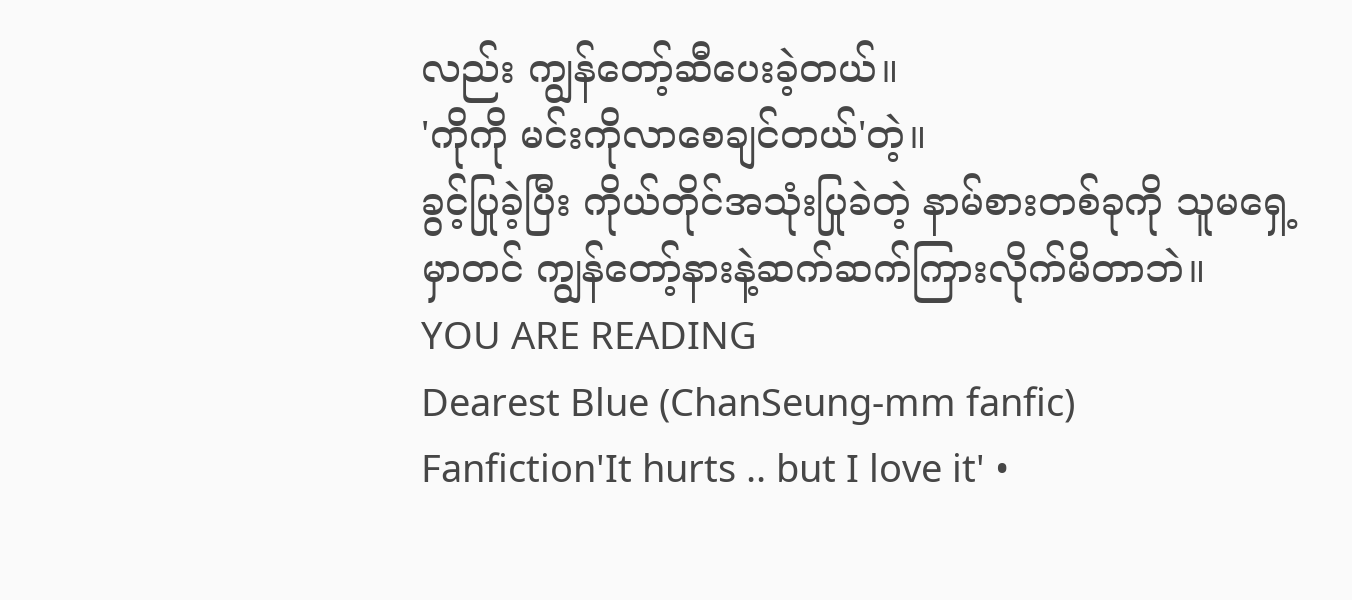လည်း ကျွန်တော့်ဆီပေးခဲ့တယ်။
'ကိုကို မင်းကိုလာစေချင်တယ်'တဲ့။
ခွင့်ပြုခဲ့ပြီး ကိုယ်တိုင်အသုံးပြုခဲတဲ့ နာမ်စားတစ်ခုကို သူမရှေ့မှာတင် ကျွန်တော့်နားနဲ့ဆက်ဆက်ကြားလိုက်မိတာဘဲ။
YOU ARE READING
Dearest Blue (ChanSeung-mm fanfic)
Fanfiction'It hurts .. but I love it' •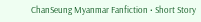ChanSeung Myanmar Fanfiction • Short Story